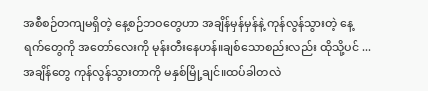အစီစဉ်တကျမရှိတဲ့ နေ့စဉ်ဘဝတွေဟာ အချိန်မှန်မှန်နဲ့ ကုန်လွန်သွားတဲ့ နေ့ရက်တွေကို အတော်လေးကို မုန်းတီးနေဟန်။ချစ်သောစည်းလည်း ထိုသို့ပင် ... အချိန်တွေ ကုန်လွန်သွားတာကို မနှစ်မြို့ချင်။ထပ်ခါတလဲ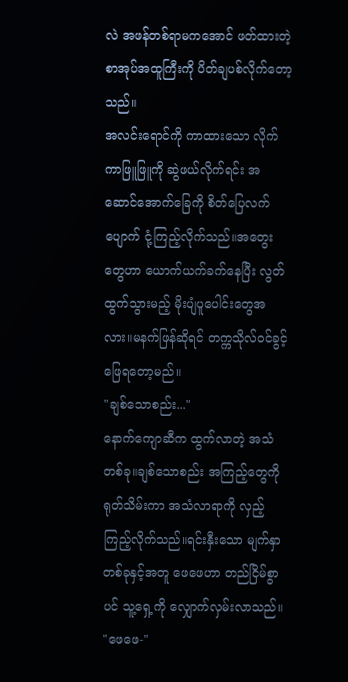လဲ အဖန်တစ်ရာမကအောင် ဖတ်ထားတဲ့ စာအုပ်အထူကြီးကို ပိတ်ချပစ်လိုက်တော့သည်။
အလင်းရောင်ကို ကာထားသော လိုက်ကာဖြူဖြူကို ဆွဲဖယ်လိုက်ရင်း အဆောင်အောက်ခြေကို စိတ်ပြေလက်ပျောက် ငုံ့ကြည့်လိုက်သည်။အတွေးတွေဟာ ယောက်ယက်ခက်နေပြီး လွတ်ထွက်သွားမည့် မိုးပျံပူပေါင်းတွေအလား။မနက်ဖြန်ဆိုရင် တက္ကသိုလ်ဝင်ခွင့် ဖြေရတော့မည်။
"ချစ်သောစည်း..."
နောက်ကျောဆီက ထွက်လာတဲ့ အသံတစ်ခု။ချစ်သောစည်း အကြည့်တွေကို ရုတ်သိမ်းကာ အသံလာရာကို လှည့်ကြည့်လိုက်သည်။ရင်းနှီးသော မျက်နှာတစ်ခုနှင့်အတူ ဖေဖေဟာ တည်ငြိမ်စွာပင် သူ့ရှေ့ကို လျှောက်လှမ်းလာသည်။
"ဖေဖေ-"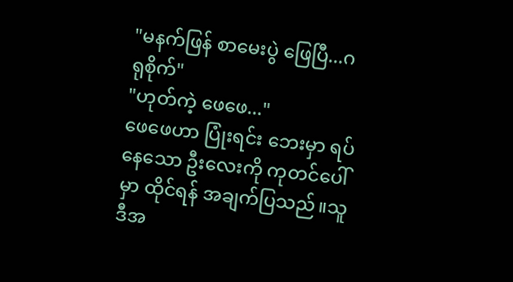"မနက်ဖြန် စာမေးပွဲ ဖြေပြီ...ဂရုစိုက်"
"ဟုတ်ကဲ့ ဖေဖေ..."
ဖေဖေဟာ ပြုံးရင်း ဘေးမှာ ရပ်နေသော ဦးလေးကို ကုတင်ပေါ်မှာ ထိုင်ရန် အချက်ပြသည်။သူ ဒီအ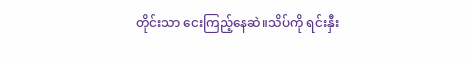တိုင်းသာ ငေးကြည့်နေဆဲ။သိပ်ကို ရင်းနှီး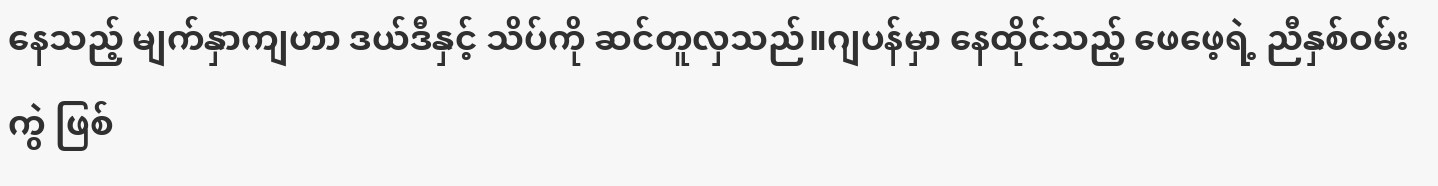နေသည့် မျက်နှာကျဟာ ဒယ်ဒီနှင့် သိပ်ကို ဆင်တူလှသည်။ဂျပန်မှာ နေထိုင်သည့် ဖေဖေ့ရဲ့ ညီနှစ်ဝမ်းကွဲ ဖြစ်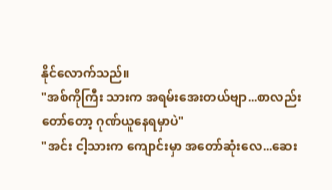နိုင်လောက်သည်။
"အစ်ကိုကြီး သားက အရမ်းအေးတယ်ဗျာ...စာလည်းတော်တော့ ဂုဏ်ယူနေရမှာပဲ"
"အင်း ငါ့သားက ကျောင်းမှာ အတော်ဆုံးလေ...ဆေး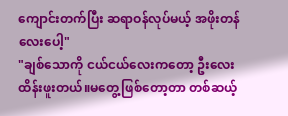ကျောင်းတက်ပြီး ဆရာဝန်လုပ်မယ့် အဖိုးတန်လေးပေါ့"
"ချစ်သောကို ငယ်ငယ်လေးကတော့ ဦးလေးထိန်းဖူးတယ်။မတွေ့ဖြစ်တော့တာ တစ်ဆယ့်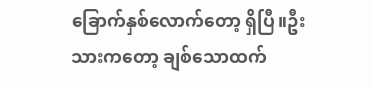ခြောက်နှစ်လောက်တော့ ရှိပြီ။ဦးသားကတော့ ချစ်သောထက်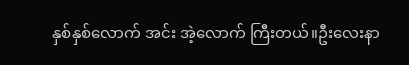နှစ်နှစ်လောက် အင်း အဲ့လောက် ကြီးတယ်။ဦးလေးနာ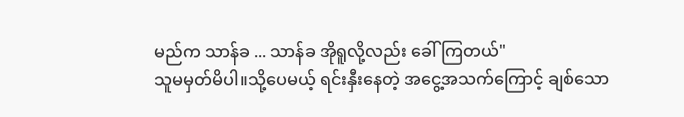မည်က သာန်ခ ... သာန်ခ အိုရူလို့လည်း ခေါ်ကြတယ်"
သူမမှတ်မိပါ။သို့ပေမယ့် ရင်းနှီးနေတဲ့ အငွေ့အသက်ကြောင့် ချစ်သော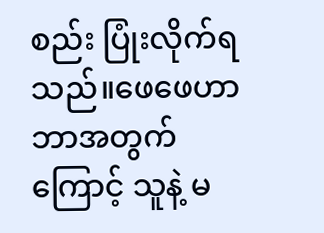စည်း ပြုံးလိုက်ရသည်။ဖေဖေဟာ ဘာအတွက်ကြောင့် သူနဲ့ မ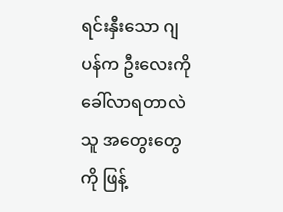ရင်းနှီးသော ဂျပန်က ဦးလေးကို ခေါ်လာရတာလဲ သူ အတွေးတွေကို ဖြန့်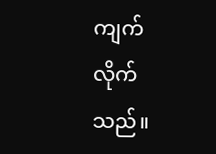ကျက်လိုက်သည်။